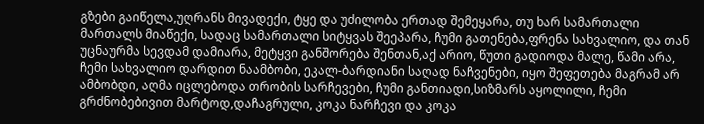გზები გაიწელა,უღრანს მივადექი, ტყე და უძილობა ერთად შემეყარა, თუ ხარ სამართალი მართალს მიაწექი, სადაც სამართალი სიტყვას შეეპარა, ჩუმი გათენება,ფრენა სახვალიო, და თან უცნაურმა სევდამ დამიარა, მეტყვი განშორება შენთან,აქ არიო, წუთი გადიოდა მალე, წამი არა, ჩემი სახვალიო დარდით ნაამბობი, ეკალ-ბარდიანი საღად ნაჩვენები, იყო შეფეთება მაგრამ არ ამბობდი, აღმა იცლებოდა თრობის სარჩევები, ჩუმი განთიადი,სიზმარს აყოლილი, ჩემი გრძნობებივით მარტოდ,დაჩაგრული, კოკა ნარჩევი და კოკა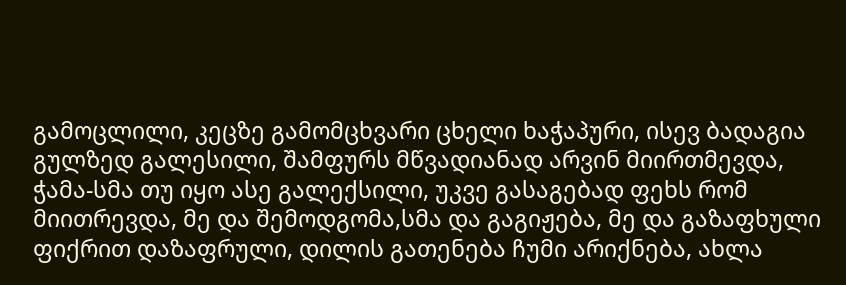გამოცლილი, კეცზე გამომცხვარი ცხელი ხაჭაპური, ისევ ბადაგია გულზედ გალესილი, შამფურს მწვადიანად არვინ მიირთმევდა, ჭამა-სმა თუ იყო ასე გალექსილი, უკვე გასაგებად ფეხს რომ მიითრევდა, მე და შემოდგომა,სმა და გაგიჟება, მე და გაზაფხული ფიქრით დაზაფრული, დილის გათენება ჩუმი არიქნება, ახლა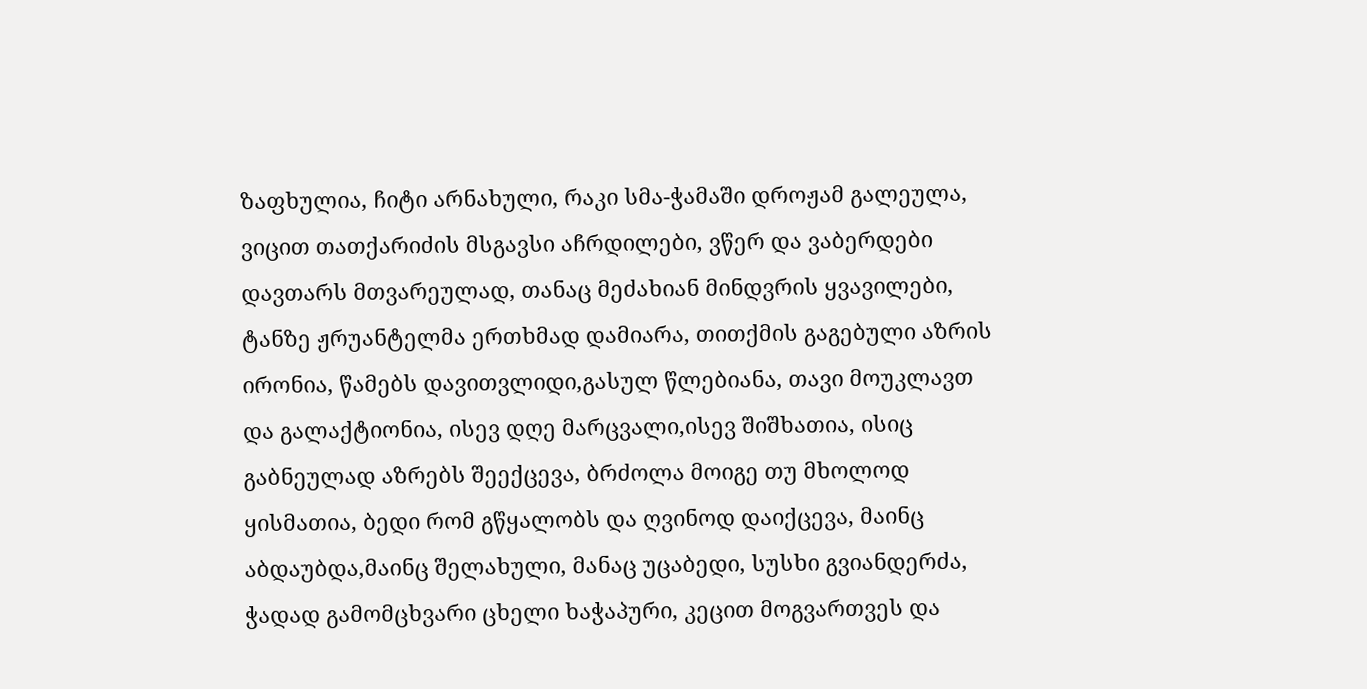ზაფხულია, ჩიტი არნახული, რაკი სმა-ჭამაში დროჟამ გალეულა, ვიცით თათქარიძის მსგავსი აჩრდილები, ვწერ და ვაბერდები დავთარს მთვარეულად, თანაც მეძახიან მინდვრის ყვავილები, ტანზე ჟრუანტელმა ერთხმად დამიარა, თითქმის გაგებული აზრის ირონია, წამებს დავითვლიდი,გასულ წლებიანა, თავი მოუკლავთ და გალაქტიონია, ისევ დღე მარცვალი,ისევ შიშხათია, ისიც გაბნეულად აზრებს შეექცევა, ბრძოლა მოიგე თუ მხოლოდ ყისმათია, ბედი რომ გწყალობს და ღვინოდ დაიქცევა, მაინც აბდაუბდა,მაინც შელახული, მანაც უცაბედი, სუსხი გვიანდერძა, ჭადად გამომცხვარი ცხელი ხაჭაპური, კეცით მოგვართვეს და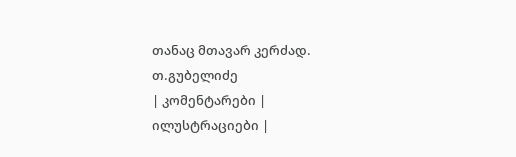თანაც მთავარ კერძად.
თ.გუბელიძე
| კომენტარები |
ილუსტრაციები |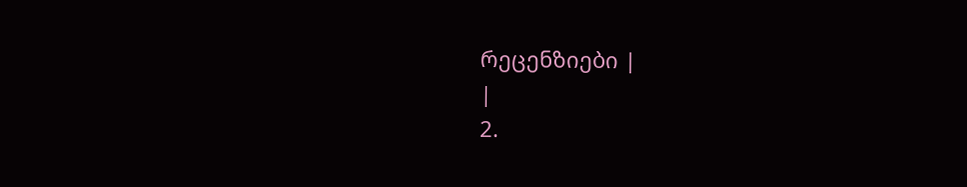რეცენზიები |
|
2.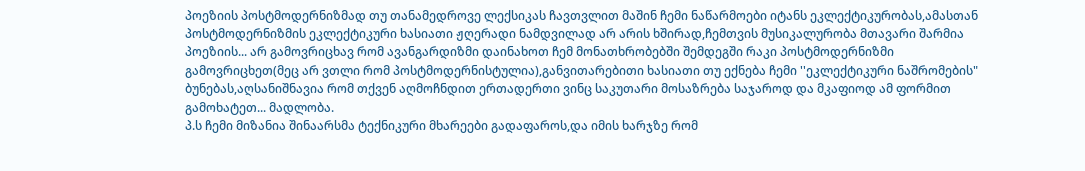პოეზიის პოსტმოდერნიზმად თუ თანამედროვე ლექსიკას ჩავთვლით მაშინ ჩემი ნაწარმოები იტანს ეკლექტიკურობას,ამასთან პოსტმოდერნიზმის ეკლექტიკური ხასიათი ჟღერადი ნამდვილად არ არის ხშირად,ჩემთვის მუსიკალურობა მთავარი შარმია პოეზიის... არ გამოვრიცხავ რომ ავანგარდიზმი დაინახოთ ჩემ მონათხრობებში შემდეგში რაკი პოსტმოდერნიზმი გამოვრიცხეთ(მეც არ ვთლი რომ პოსტმოდერნისტულია),განვითარებითი ხასიათი თუ ექნება ჩემი ''ეკლექტიკური ნაშრომების" ბუნებას,აღსანიშნავია რომ თქვენ აღმოჩნდით ერთადერთი ვინც საკუთარი მოსაზრება საჯაროდ და მკაფიოდ ამ ფორმით გამოხატეთ... მადლობა.
პ.ს ჩემი მიზანია შინაარსმა ტექნიკური მხარეები გადაფაროს,და იმის ხარჯზე რომ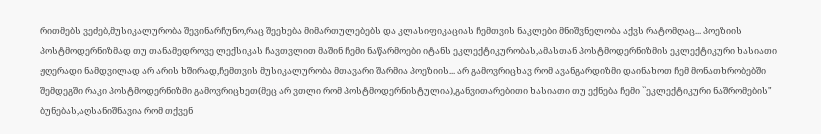რითმებს ვეძებ,მუსიკალურობა შევინარჩუნო,რაც შეეხება მიმართულებებს და კლასიფიკაციას ჩემთვის ნაკლები მნიშვნელობა აქვს რატომღაც... პოეზიის პოსტმოდერნიზმად თუ თანამედროვე ლექსიკას ჩავთვლით მაშინ ჩემი ნაწარმოები იტანს ეკლექტიკურობას,ამასთან პოსტმოდერნიზმის ეკლექტიკური ხასიათი ჟღერადი ნამდვილად არ არის ხშირად,ჩემთვის მუსიკალურობა მთავარი შარმია პოეზიის... არ გამოვრიცხავ რომ ავანგარდიზმი დაინახოთ ჩემ მონათხრობებში შემდეგში რაკი პოსტმოდერნიზმი გამოვრიცხეთ(მეც არ ვთლი რომ პოსტმოდერნისტულია),განვითარებითი ხასიათი თუ ექნება ჩემი ``ეკლექტიკური ნაშრომების" ბუნებას,აღსანიშნავია რომ თქვენ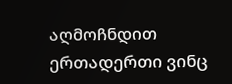აღმოჩნდით ერთადერთი ვინც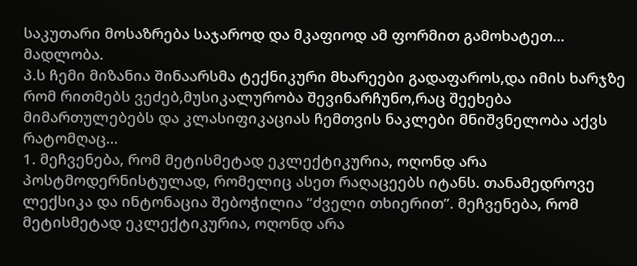საკუთარი მოსაზრება საჯაროდ და მკაფიოდ ამ ფორმით გამოხატეთ... მადლობა.
პ.ს ჩემი მიზანია შინაარსმა ტექნიკური მხარეები გადაფაროს,და იმის ხარჯზე რომ რითმებს ვეძებ,მუსიკალურობა შევინარჩუნო,რაც შეეხება მიმართულებებს და კლასიფიკაციას ჩემთვის ნაკლები მნიშვნელობა აქვს რატომღაც...
1. მეჩვენება, რომ მეტისმეტად ეკლექტიკურია, ოღონდ არა პოსტმოდერნისტულად, რომელიც ასეთ რაღაცეებს იტანს. თანამედროვე ლექსიკა და ინტონაცია შებოჭილია “ძველი თხიერით”. მეჩვენება, რომ მეტისმეტად ეკლექტიკურია, ოღონდ არა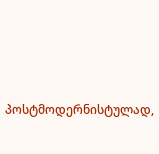პოსტმოდერნისტულად,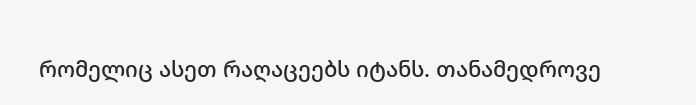რომელიც ასეთ რაღაცეებს იტანს. თანამედროვე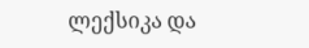ლექსიკა და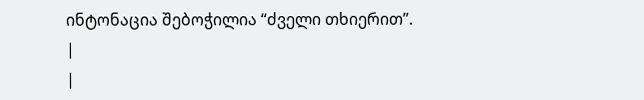ინტონაცია შებოჭილია “ძველი თხიერით”.
|
|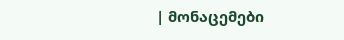| მონაცემები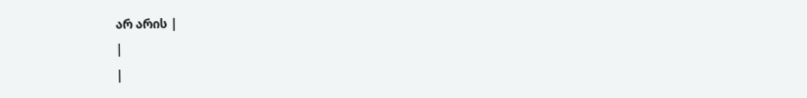არ არის |
|
|